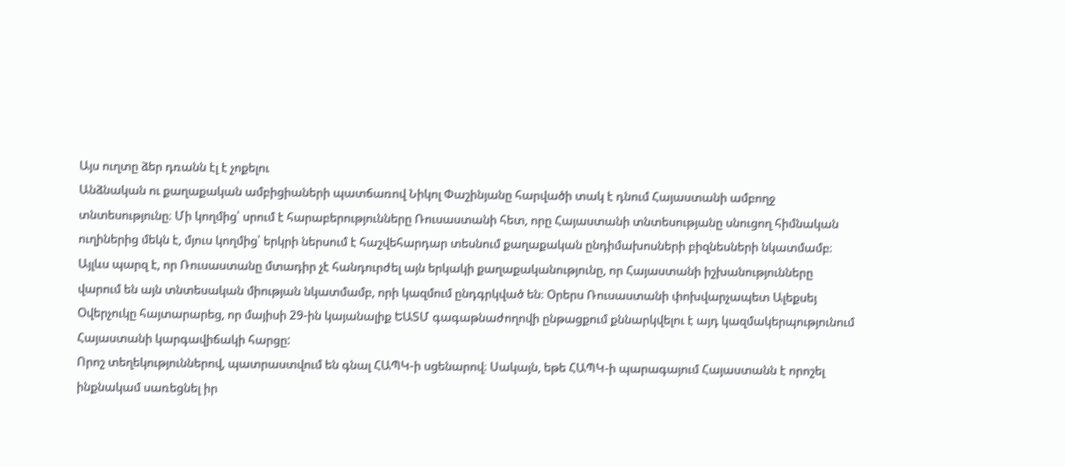Այս ուղտը ձեր դռանն էլ է չոքելու
Անձնական ու քաղաքական ամբիցիաների պատճառով Նիկոլ Փաշինյանը հարվածի տակ է դնում Հայաստանի ամբողջ տնտեսությունը։ Մի կողմից՝ սրում է հարաբերությունները Ռուսաստանի հետ, որը Հայաստանի տնտեսությանը սնուցող հիմնական ուղիներից մեկն է, մյուս կողմից՝ երկրի ներսում է հաշվեհարդար տեսնում քաղաքական ընդիմախոսների բիզնեսների նկատմամբ։
Այլևս պարզ է, որ Ռուսաստանը մտադիր չէ հանդուրժել այն երկակի քաղաքականությունը, որ Հայաստանի իշխանությունները վարում են այն տնտեսական միության նկատմամբ, որի կազմում ընդգրկված են։ Օրերս Ռուսաստանի փոխվարչապետ Ալեքսեյ Օվերչուկը հայտարարեց, որ մայիսի 29-ին կայանալիք ԵԱՏՄ գագաթնաժողովի ընթացքում քննարկվելու է այդ կազմակերպությունում Հայաստանի կարգավիճակի հարցը:
Որոշ տեղեկություններով, պատրաստվում են գնալ ՀԱՊԿ-ի սցենարով։ Սակայն, եթե ՀԱՊԿ-ի պարագայում Հայաստանն է որոշել ինքնակամ սառեցնել իր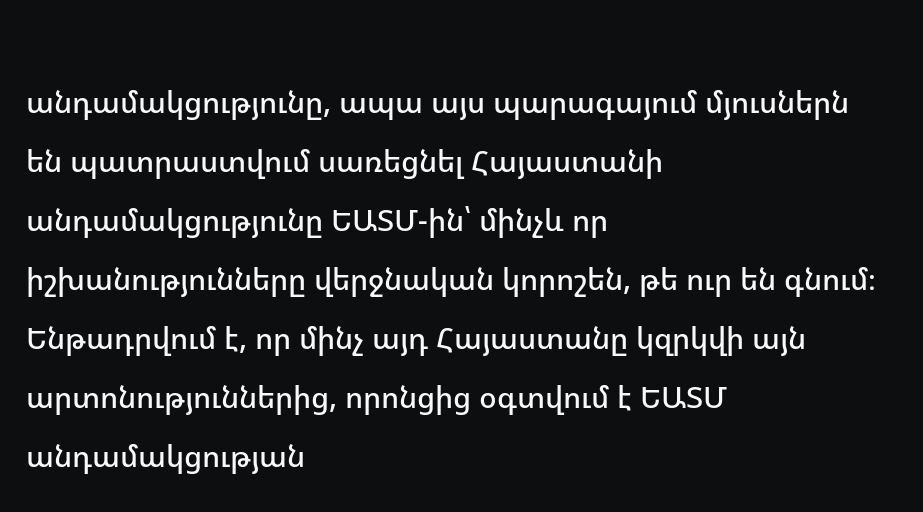անդամակցությունը, ապա այս պարագայում մյուսներն են պատրաստվում սառեցնել Հայաստանի անդամակցությունը ԵԱՏՄ-ին՝ մինչև որ իշխանությունները վերջնական կորոշեն, թե ուր են գնում։
Ենթադրվում է, որ մինչ այդ Հայաստանը կզրկվի այն արտոնություններից, որոնցից օգտվում է ԵԱՏՄ անդամակցության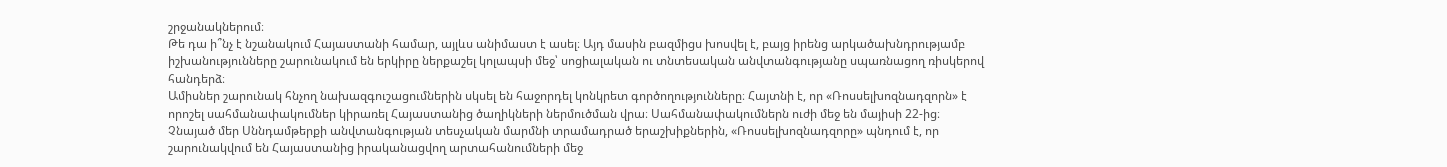շրջանակներում։
Թե դա ի՞նչ է նշանակում Հայաստանի համար, այլևս անիմաստ է ասել։ Այդ մասին բազմիցս խոսվել է, բայց իրենց արկածախնդրությամբ իշխանությունները շարունակում են երկիրը ներքաշել կոլապսի մեջ՝ սոցիալական ու տնտեսական անվտանգությանը սպառնացող ռիսկերով հանդերձ։
Ամիսներ շարունակ հնչող նախազգուշացումներին սկսել են հաջորդել կոնկրետ գործողությունները։ Հայտնի է, որ «Ռոսսելխոզնադզորն» է որոշել սահմանափակումներ կիրառել Հայաստանից ծաղիկների ներմուծման վրա։ Սահմանափակումներն ուժի մեջ են մայիսի 22-ից։
Չնայած մեր Սննդամթերքի անվտանգության տեսչական մարմնի տրամադրած երաշխիքներին, «Ռոսսելխոզնադզորը» պնդում է, որ շարունակվում են Հայաստանից իրականացվող արտահանումների մեջ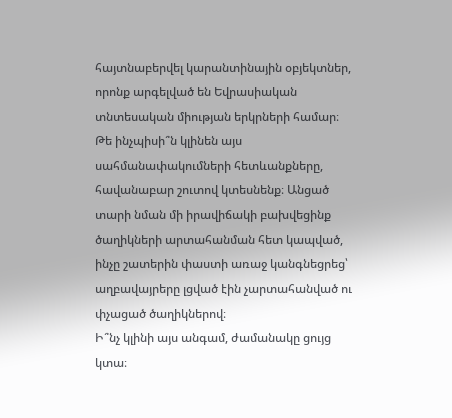հայտնաբերվել կարանտինային օբյեկտներ, որոնք արգելված են Եվրասիական տնտեսական միության երկրների համար։
Թե ինչպիսի՞ն կլինեն այս սահմանափակումների հետևանքները, հավանաբար շուտով կտեսնենք։ Անցած տարի նման մի իրավիճակի բախվեցինք ծաղիկների արտահանման հետ կապված, ինչը շատերին փաստի առաջ կանգնեցրեց՝ աղբավայրերը լցված էին չարտահանված ու փչացած ծաղիկներով։
Ի՞նչ կլինի այս անգամ, ժամանակը ցույց կտա։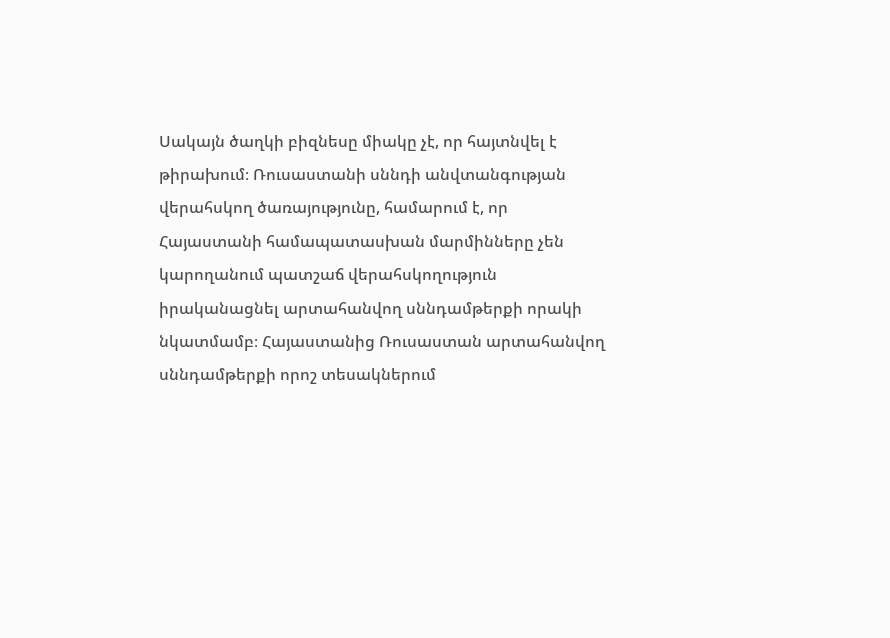Սակայն ծաղկի բիզնեսը միակը չէ, որ հայտնվել է թիրախում։ Ռուսաստանի սննդի անվտանգության վերահսկող ծառայությունը, համարում է, որ Հայաստանի համապատասխան մարմինները չեն կարողանում պատշաճ վերահսկողություն իրականացնել արտահանվող սննդամթերքի որակի նկատմամբ։ Հայաստանից Ռուսաստան արտահանվող սննդամթերքի որոշ տեսակներում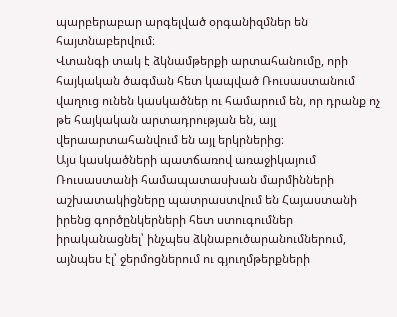պարբերաբար արգելված օրգանիզմներ են հայտնաբերվում։
Վտանգի տակ է ձկնամթերքի արտահանումը, որի հայկական ծագման հետ կապված Ռուսաստանում վաղուց ունեն կասկածներ ու համարում են, որ դրանք ոչ թե հայկական արտադրության են, այլ վերաարտահանվում են այլ երկրներից։
Այս կասկածների պատճառով առաջիկայում Ռուսաստանի համապատասխան մարմինների աշխատակիցները պատրաստվում են Հայաստանի իրենց գործընկերների հետ ստուգումներ իրականացնել՝ ինչպես ձկնաբուծարանումներում, այնպես էլ՝ ջերմոցներում ու գյուղմթերքների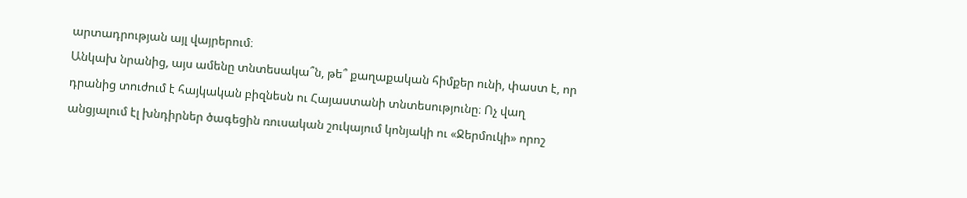արտադրության այլ վայրերում։
Անկախ նրանից, այս ամենը տնտեսակա՞ն, թե՞ քաղաքական հիմքեր ունի, փաստ է, որ դրանից տուժում է հայկական բիզնեսն ու Հայաստանի տնտեսությունը։ Ոչ վաղ անցյալում էլ խնդիրներ ծագեցին ռուսական շուկայում կոնյակի ու «Ջերմուկի» որոշ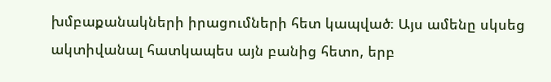խմբաքանակների իրացումների հետ կապված։ Այս ամենը սկսեց ակտիվանալ հատկապես այն բանից հետո, երբ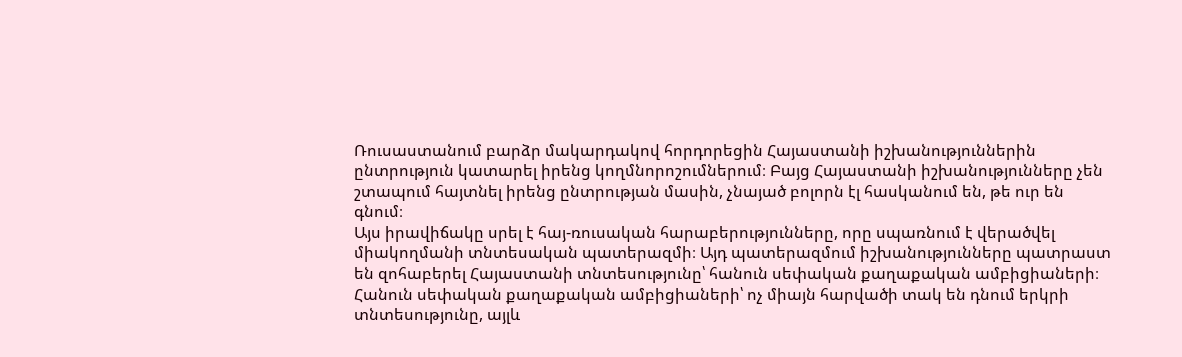Ռուսաստանում բարձր մակարդակով հորդորեցին Հայաստանի իշխանություններին ընտրություն կատարել իրենց կողմնորոշումներում։ Բայց Հայաստանի իշխանությունները չեն շտապում հայտնել իրենց ընտրության մասին, չնայած բոլորն էլ հասկանում են, թե ուր են գնում։
Այս իրավիճակը սրել է հայ-ռուսական հարաբերությունները, որը սպառնում է վերածվել միակողմանի տնտեսական պատերազմի։ Այդ պատերազմում իշխանությունները պատրաստ են զոհաբերել Հայաստանի տնտեսությունը՝ հանուն սեփական քաղաքական ամբիցիաների։
Հանուն սեփական քաղաքական ամբիցիաների՝ ոչ միայն հարվածի տակ են դնում երկրի տնտեսությունը, այլև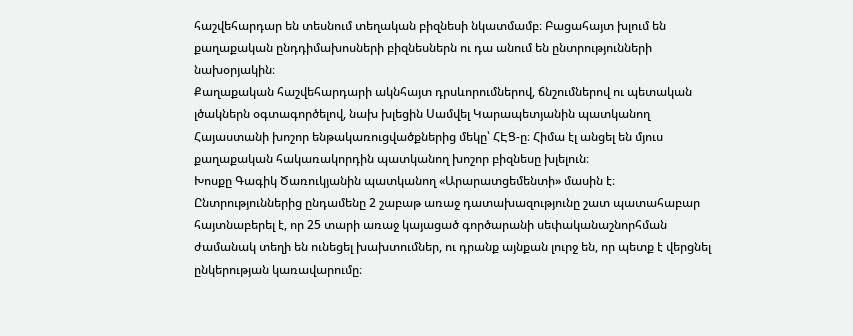հաշվեհարդար են տեսնում տեղական բիզնեսի նկատմամբ։ Բացահայտ խլում են քաղաքական ընդդիմախոսների բիզնեսներն ու դա անում են ընտրությունների նախօրյակին։
Քաղաքական հաշվեհարդարի ակնհայտ դրսևորումներով, ճնշումներով ու պետական լծակներն օգտագործելով, նախ խլեցին Սամվել Կարապետյանին պատկանող Հայաստանի խոշոր ենթակառուցվածքներից մեկը՝ ՀԷՑ-ը։ Հիմա էլ անցել են մյուս քաղաքական հակառակորդին պատկանող խոշոր բիզնեսը խլելուն։
Խոսքը Գագիկ Ծառուկյանին պատկանող «Արարատցեմենտի» մասին է։ Ընտրություններից ընդամենը 2 շաբաթ առաջ դատախազությունը շատ պատահաբար հայտնաբերել է, որ 25 տարի առաջ կայացած գործարանի սեփականաշնորհման ժամանակ տեղի են ունեցել խախտումներ, ու դրանք այնքան լուրջ են, որ պետք է վերցնել ընկերության կառավարումը։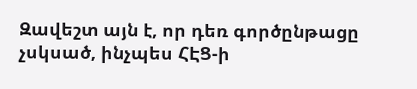Զավեշտ այն է, որ դեռ գործընթացը չսկսած, ինչպես ՀԷՑ-ի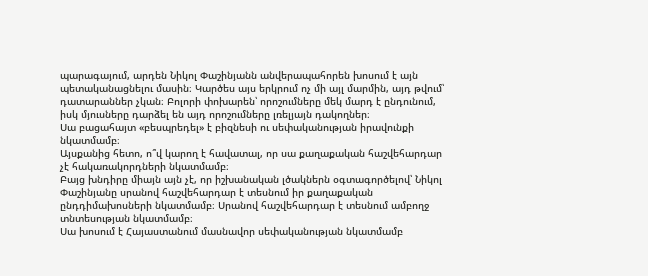պարագայում, արդեն Նիկոլ Փաշինյանն անվերապահորեն խոսում է այն պետականացնելու մասին։ Կարծես այս երկրում ոչ մի այլ մարմին, այդ թվում՝ դատարաններ չկան։ Բոլորի փոխարեն՝ որոշումները մեկ մարդ է ընդունում, իսկ մյուսները դարձել են այդ որոշումները լռելյայն դակողներ։
Սա բացահայտ «բեսպրեդել» է բիզնեսի ու սեփականության իրավունքի նկատմամբ։
Այսքանից հետո, ո՞վ կարող է հավատալ, որ սա քաղաքական հաշվեհարդար չէ հակառակորդների նկատմամբ։
Բայց խնդիրը միայն այն չէ, որ իշխանական լծակներն օգտագործելով՝ Նիկոլ Փաշինյանը սրանով հաշվեհարդար է տեսնում իր քաղաքական ընդդիմախոսների նկատմամբ։ Սրանով հաշվեհարդար է տեսնում ամբողջ տնտեսության նկատմամբ։
Սա խոսում է Հայաստանում մասնավոր սեփականության նկատմամբ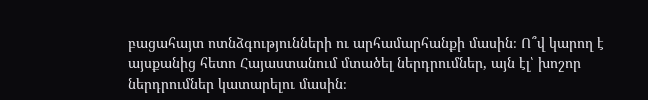բացահայտ ոտնձգությունների ու արհամարհանքի մասին։ Ո՞վ կարող է այսքանից հետո Հայաստանում մտածել ներդրումներ, այն էլ՝ խոշոր ներդրումներ կատարելու մասին։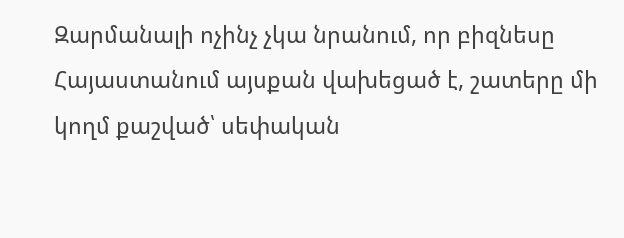Զարմանալի ոչինչ չկա նրանում, որ բիզնեսը Հայաստանում այսքան վախեցած է, շատերը մի կողմ քաշված՝ սեփական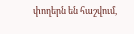փողերն են հաշվում,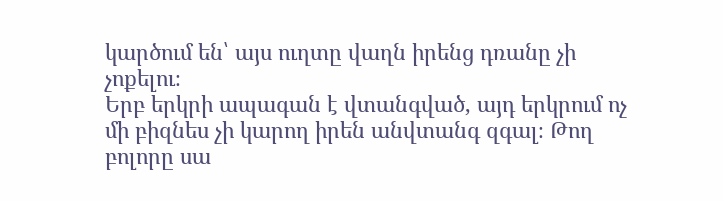կարծում են՝ այս ուղտը վաղն իրենց դռանը չի չոքելու։
Երբ երկրի ապագան է վտանգված, այդ երկրում ոչ մի բիզնես չի կարող իրեն անվտանգ զգալ։ Թող բոլորը սա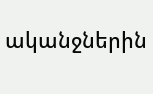ականջներին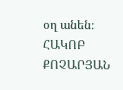օղ անեն։
ՀԱԿՈԲ ՔՈՉԱՐՅԱՆ